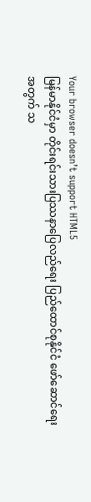Your browser doesn’t support HTML5
မြန်မာနိုင်ငံမှာ တိုင်းရင်းသားပြဿနာပြေလည်ရေး ပြည်ထောင်စုနိုင်ငံ ဖော်ဆောင်ရေးအတွက် သ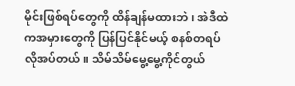မိုင်းဖြစ်ရပ်တွေကို ထိန်ချန်မထားဘဲ၊ အဲဒီထဲကအမှားတွေကို ပြန်ပြင်နိုင်မယ့် စနစ်တရပ် လိုအပ်တယ်။ သိမ်သိမ်မွေ့မွေ့ကိုင်တွယ်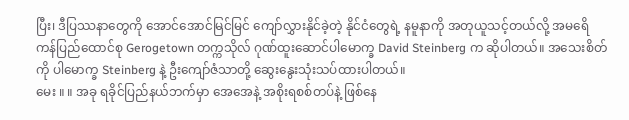ပြီး၊ ဒီပြဿနာတွေကို အောင်အောင်မြင်မြင် ကျော်လွှားနိုင်ခဲ့တဲ့ နိုင်ငံတွေရဲ့ နမူနာကို အတုယူသင့်တယ်လို့ အမရေိကန်ပြည်ထောင်စု Gerogetown တက္ကသိုလ် ဂုဏ်ထူးဆောင်ပါမောက္ခ David Steinberg က ဆိုပါတယ်။ အသေးစိတ်ကို ပါမောက္ခ Steinberg နဲ့ ဦးကျော်ဇံသာတို့ ဆွေးနွေးသုံးသပ်ထားပါတယ်။
မေး ။ ။ အခု ရခိုင်ပြည်နယ်ဘက်မှာ အေအေနဲ့ အစိုးရစစ်တပ်နဲ့ ဖြစ်နေ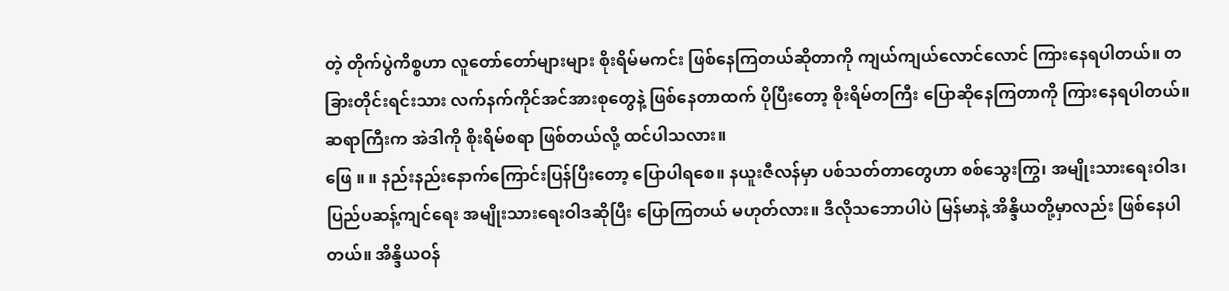တဲ့ တိုက်ပွဲကိစ္စဟာ လူတော်တော်များများ စိုးရိမ်မကင်း ဖြစ်နေကြတယ်ဆိုတာကို ကျယ်ကျယ်လောင်လောင် ကြားနေရပါတယ်။ တခြားတိုင်းရင်းသား လက်နက်ကိုင်အင်အားစုတွေနဲ့ ဖြစ်နေတာထက် ပိုပြီးတော့ စိုးရိမ်တကြီး ပြောဆိုနေကြတာကို ကြားနေရပါတယ်။ ဆရာကြီးက အဲဒါကို စိုးရိမ်စရာ ဖြစ်တယ်လို့ ထင်ပါသလား။
ဖြေ ။ ။ နည်းနည်းနောက်ကြောင်းပြန်ပြီးတော့ ပြောပါရစေ။ နယူးဇီလန်မှာ ပစ်သတ်တာတွေဟာ စစ်သွေးကြွ၊ အမျိုးသားရေးဝါဒ၊ ပြည်ပဆန့်ကျင်ရေး အမျိုးသားရေးဝါဒဆိုပြီး ပြောကြတယ် မဟုတ်လား။ ဒီလိုသဘောပါပဲ မြန်မာနဲ့ အိန္ဒိယတို့မှာလည်း ဖြစ်နေပါတယ်။ အိန္ဒိယဝန်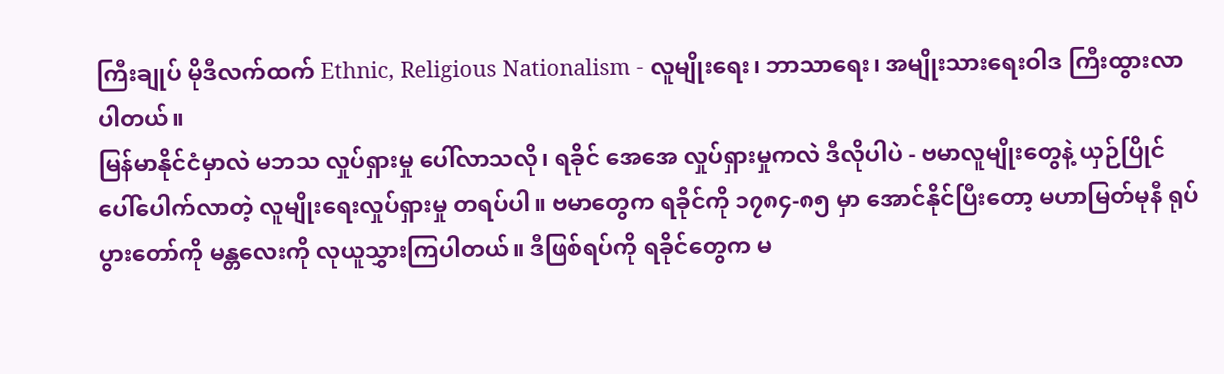ကြီးချုပ် မိုဒီလက်ထက် Ethnic, Religious Nationalism - လူမျိုးရေး၊ ဘာသာရေး၊ အမျိုးသားရေးဝါဒ ကြီးထွားလာပါတယ်။
မြန်မာနိုင်ငံမှာလဲ မဘသ လှုပ်ရှားမှု ပေါ်လာသလို၊ ရခိုင် အေအေ လှုပ်ရှားမှုကလဲ ဒီလိုပါပဲ - ဗမာလူမျိုးတွေနဲ့ ယှဉ်ပြိုင်ပေါ်ပေါက်လာတဲ့ လူမျိုးရေးလှုပ်ရှားမှု တရပ်ပါ။ ဗမာတွေက ရခိုင်ကို ၁၇၈၄-၈၅ မှာ အောင်နိုင်ပြီးတော့ မဟာမြတ်မုနီ ရုပ်ပွားတော်ကို မန္တလေးကို လုယူသွှားကြပါတယ်။ ဒီဖြစ်ရပ်ကို ရခိုင်တွေက မ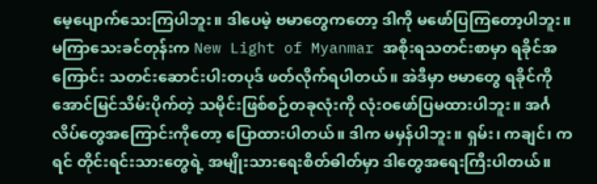မေ့ပျောက်သေးကြပါဘူး။ ဒါပေမဲ့ ဗမာတွေကတော့ ဒါကို မဖော်ပြကြတော့ပါဘူး။ မကြာသေးခင်တုန်းက New Light of Myanmar အစိုးရသတင်းစာမှာ ရခိုင်အကြောင်း သတင်းဆောင်းပါးတပုဒ် ဖတ်လိုက်ရပါတယ်။ အဲဒီမှာ ဗမာတွေ ရခိုင်ကို အောင်မြင်သိမ်းပိုက်တဲ့ သမိုင်းဖြစ်စဉ်တခုလုံးကို လုံးဝဖော်ပြမထားပါဘူး။ အင်္ဂလိပ်တွေအကြောင်းကိုတော့ ပြောထားပါတယ်။ ဒါက မမှန်ပါဘူး။ ရှမ်း၊ ကချင်၊ ကရင် တိုင်းရင်းသားတွေရဲ့ အမျိုးသားရေးစိတ်ဓါတ်မှာ ဒါတွေအရေးကြီးပါတယ်။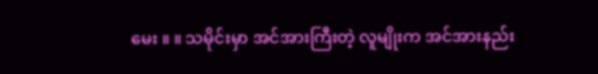မေး ။ ။ သမိုင်းမှာ အင်အားကြီးတဲ့ လူမျိုးက အင်အားနည်း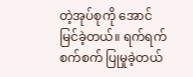တဲ့အုပ်စုကို အောင်မြင်ခဲ့တယ်။ ရက်ရက်စက်စက် ပြုမှုခဲ့တယ်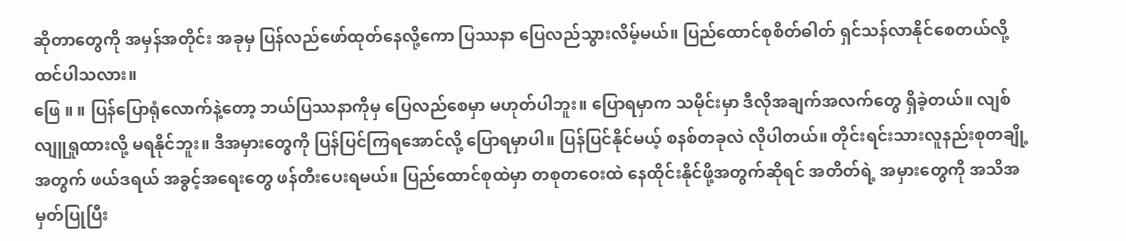ဆိုတာတွေကို အမှန်အတိုင်း အခုမှ ပြန်လည်ဖော်ထုတ်နေလို့ကော ပြဿနာ ပြေလည်သွားလိမ့်မယ်။ ပြည်ထောင်စုစိတ်ဓါတ် ရှင်သန်လာနိုင်စေတယ်လို့ ထင်ပါသလား။
ဖြေ ။ ။ ပြန်ပြောရုံလောက်နဲ့တော့ ဘယ်ပြဿနာကိုမှ ပြေလည်စေမှာ မဟုတ်ပါဘူး။ ပြောရမှာက သမိုင်းမှာ ဒီလိုအချက်အလက်တွေ ရှိခဲ့တယ်။ လျစ်လျူရှုထားလို့ မရနိုင်ဘူး။ ဒီအမှားတွေကို ပြန်ပြင်ကြရအောင်လို့ ပြောရမှာပါ။ ပြန်ပြင်နိုင်မယ့် စနစ်တခုလဲ လိုပါတယ်။ တိုင်းရင်းသားလူနည်းစုတချို့အတွက် ဖယ်ဒရယ် အခွင့်အရေးတွေ ဖန်တီးပေးရမယ်။ ပြည်ထောင်စုထဲမှာ တစုတဝေးထဲ နေထိုင်းနိုင်ဖို့အတွက်ဆိုရင် အတိတ်ရဲ့ အမှားတွေကို အသိအမှတ်ပြုပြီး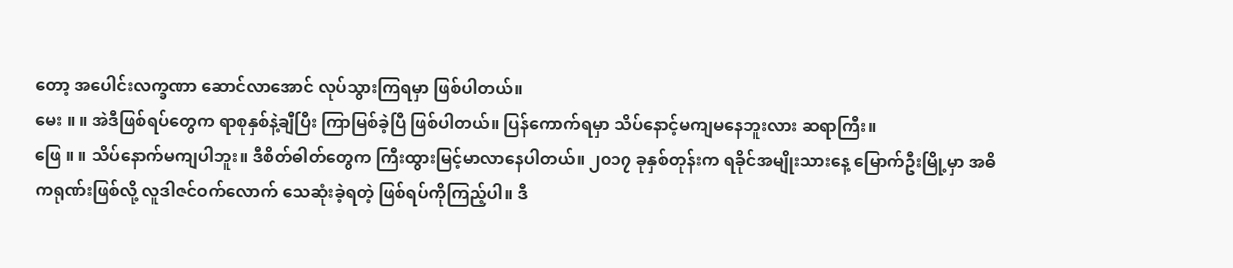တော့ အပေါင်းလက္ခဏာ ဆောင်လာအောင် လုပ်သွားကြရမှာ ဖြစ်ပါတယ်။
မေး ။ ။ အဲဒီဖြစ်ရပ်တွေက ရာစုနှစ်နဲ့ချီပြီး ကြာမြစ်ခဲ့ပြီ ဖြစ်ပါတယ်။ ပြန်ကောက်ရမှာ သိပ်နောင့်မကျမနေဘူးလား ဆရာကြီး။
ဖြေ ။ ။ သိပ်နောက်မကျပါဘူး။ ဒီစိတ်ဓါတ်တွေက ကြီးထွားမြင့်မာလာနေပါတယ်။ ၂၀၁၇ ခုနှစ်တုန်းက ရခိုင်အမျိုးသားနေ့ မြောက်ဦးမြို့မှာ အဓိကရုဏ်းဖြစ်လို့ လူဒါဇင်ဝက်လောက် သေဆုံးခဲ့ရတဲ့ ဖြစ်ရပ်ကိုကြည့်ပါ။ ဒီ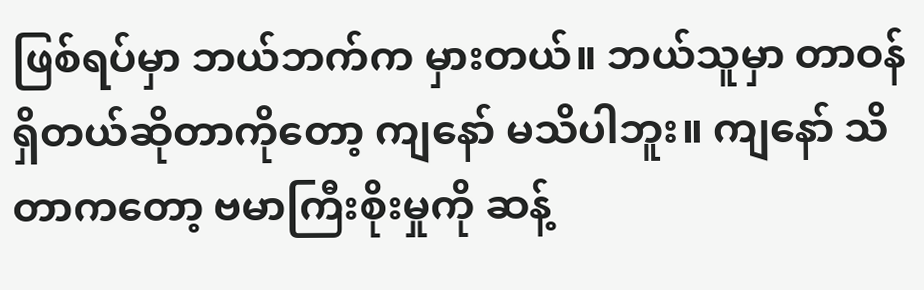ဖြစ်ရပ်မှာ ဘယ်ဘက်က မှားတယ်။ ဘယ်သူမှာ တာဝန်ရှိတယ်ဆိုတာကိုတော့ ကျနော် မသိပါဘူး။ ကျနော် သိတာကတော့ ဗမာကြီးစိုးမှုကို ဆန့်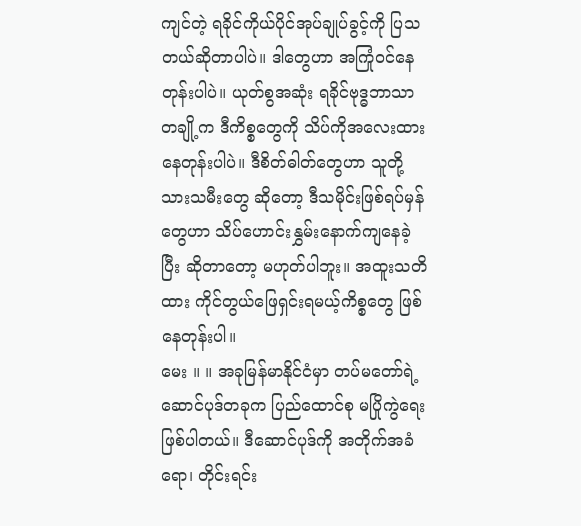ကျင်တဲ့ ရခိုင်ကိုယ်ပိုင်အုပ်ချုပ်ခွင့်ကို ပြသတယ်ဆိုတာပါပဲ။ ဒါတွေဟာ အကြုံဝင်နေတုန်းပါပဲ။ ယုတ်စွအဆုံး ရခိုင်ဗုဒ္ဓဘာသာတချို့က ဒီကိစ္စတွေကို သိပ်ကိုအလေးထားနေတုန်းပါပဲ။ ဒီစိတ်ဓါတ်တွေဟာ သူတို့ သားသမီးတွေ ဆိုတော့ ဒီသမိုင်းဖြစ်ရပ်မှန်တွေဟာ သိပ်ဟောင်းနွှမ်းနောက်ကျနေခဲ့ပြီး ဆိုတာတော့ မဟုတ်ပါဘူး။ အထူးသတိထား ကိုင်တွယ်ဖြေရှင်းရမယ့်ကိစ္စတွေ ဖြစ်နေတုန်းပါ။
မေး ။ ။ အခုမြန်မာနိုင်ငံမှာ တပ်မတော်ရဲ့ ဆောင်ပုဒ်တခုက ပြည်ထောင်စု မပြိုကွဲရေး ဖြစ်ပါတယ်။ ဒီဆောင်ပုဒ်ကို အတိုက်အခံရော၊ တိုင်းရင်း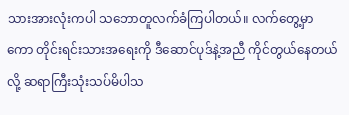သားအားလုံးကပါ သဘောတူလက်ခံကြပါတယ်။ လက်တွေ့မှာကော တိုင်းရင်းသားအရေးကို ဒီဆောင်ပုဒ်နဲ့အညီ ကိုင်တွယ်နေတယ်လို့ ဆရာကြီးသုံးသပ်မိပါသ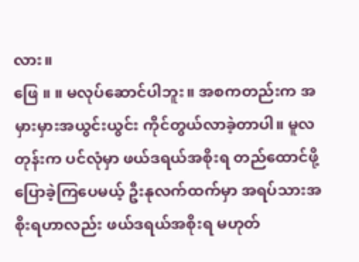လား။
ဖြေ ။ ။ မလုပ်ဆောင်ပါဘူး။ အစကတည်းက အမှားမှားအယွင်းယွင်း ကိုင်တွယ်လာခဲ့တာပါ။ မူလတုန်းက ပင်လုံမှာ ဖယ်ဒရယ်အစိုးရ တည်ထောင်ဖို့ ပြောခဲ့ကြပေမယ့် ဦးနုလက်ထက်မှာ အရပ်သားအစိုးရဟာလည်း ဖယ်ဒရယ်အစိုးရ မဟုတ်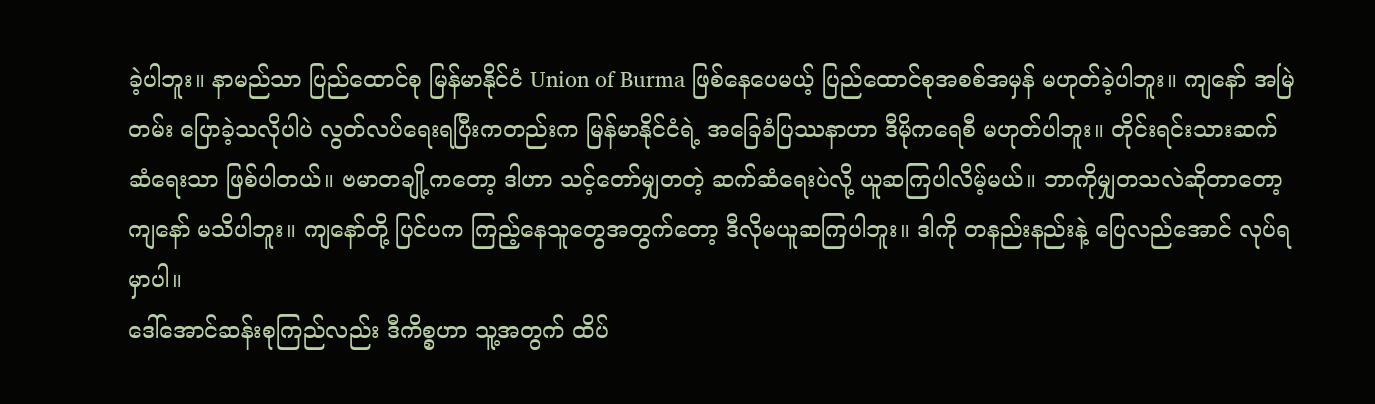ခဲ့ပါဘူး။ နာမည်သာ ပြည်ထောင်စု မြန်မာနိုင်ငံ Union of Burma ဖြစ်နေပေမယ့် ပြည်ထောင်စုအစစ်အမှန် မဟုတ်ခဲ့ပါဘူး။ ကျနော် အမြဲတမ်း ပြောခဲ့သလိုပါပဲ လွတ်လပ်ရေးရပြီးကတည်းက မြန်မာနိုင်ငံရဲ့ အခြေခံပြဿနာဟာ ဒီမိုကရေစီ မဟုတ်ပါဘူး။ တိုင်းရင်းသားဆက်ဆံရေးသာ ဖြစ်ပါတယ်။ ဗမာတချို့ကတော့ ဒါဟာ သင့်တော်မျှတတဲ့ ဆက်ဆံရေးပဲလို့ ယူဆကြပါလိမ့်မယ်။ ဘာကိုမျှတသလဲဆိုတာတော့ ကျနော် မသိပါဘူး။ ကျနော်တို့ ပြင်ပက ကြည့်နေသူတွေအတွက်တော့ ဒီလိုမယူဆကြပါဘူး။ ဒါကို တနည်းနည်းနဲ့ ပြေလည်အောင် လုပ်ရမှာပါ။
ဒေါ်အောင်ဆန်းစုကြည်လည်း ဒီကိစ္စဟာ သူ့အတွက် ထိပ်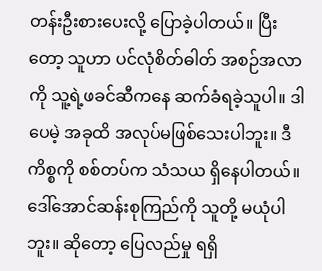တန်းဦးစားပေးလို့ ပြောခဲ့ပါတယ်။ ပြီးတော့ သူဟာ ပင်လုံစိတ်ဓါတ် အစဉ်အလာကို သူ့ရဲ့ဖခင်ဆီကနေ ဆက်ခံရခဲ့သူပါ။ ဒါပေမဲ့ အခုထိ အလုပ်မဖြစ်သေးပါဘူး။ ဒီကိစ္စကို စစ်တပ်က သံသယ ရှိနေပါတယ်။ ဒေါ်အောင်ဆန်းစုကြည်ကို သူတို့ မယုံပါဘူး။ ဆိုတော့ ပြေလည်မှု ရရှိ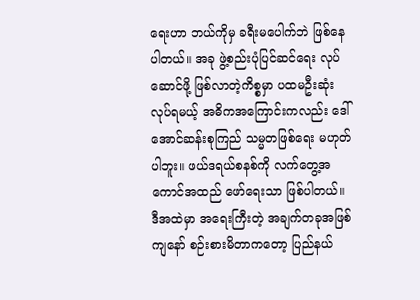ရေးဟာ ဘယ်ကိုမှ ခရီးမပေါက်ဘဲ ဖြစ်နေပါတယ်။ အခု ဖွဲ့စည်းပုံပြင်ဆင်ရေး လုပ်ဆောင်ဖို့ ဖြစ်လာတဲ့ကိစ္စမှာ ပထမဦးဆုံး လုပ်ရမယ့် အဓိကအကြောင်းကလည်း ဒေါ်အောင်ဆန်းစုကြည် သမ္မတဖြစ်ရေး မဟုတ်ပါဘူး။ ဖယ်ဒရယ်စနစ်ကို လက်တွေ့အကောင်အထည် ဖော်ရေးသာ ဖြစ်ပါတယ်။ ဒီအထဲမှာ အရေးကြီးတဲ့ အချက်တခုအဖြစ် ကျနော် စဉ်းစားမိတာကတော့ ပြည်နယ်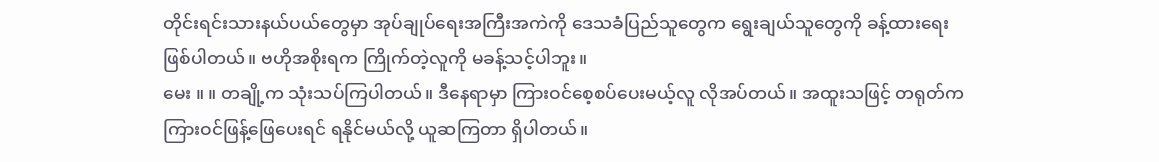တိုင်းရင်းသားနယ်ပယ်တွေမှာ အုပ်ချုပ်ရေးအကြီးအကဲကို ဒေသခံပြည်သူတွေက ရွေးချယ်သူတွေကို ခန့်ထားရေး ဖြစ်ပါတယ်။ ဗဟိုအစိုးရက ကြိုက်တဲ့လူကို မခန့်သင့်ပါဘူး။
မေး ။ ။ တချို့က သုံးသပ်ကြပါတယ်။ ဒီနေရာမှာ ကြားဝင်စေ့စပ်ပေးမယ့်လူ လိုအပ်တယ်။ အထူးသဖြင့် တရုတ်က ကြားဝင်ဖြန့်ဖြေပေးရင် ရနိုင်မယ်လို့ ယူဆကြတာ ရှိပါတယ်။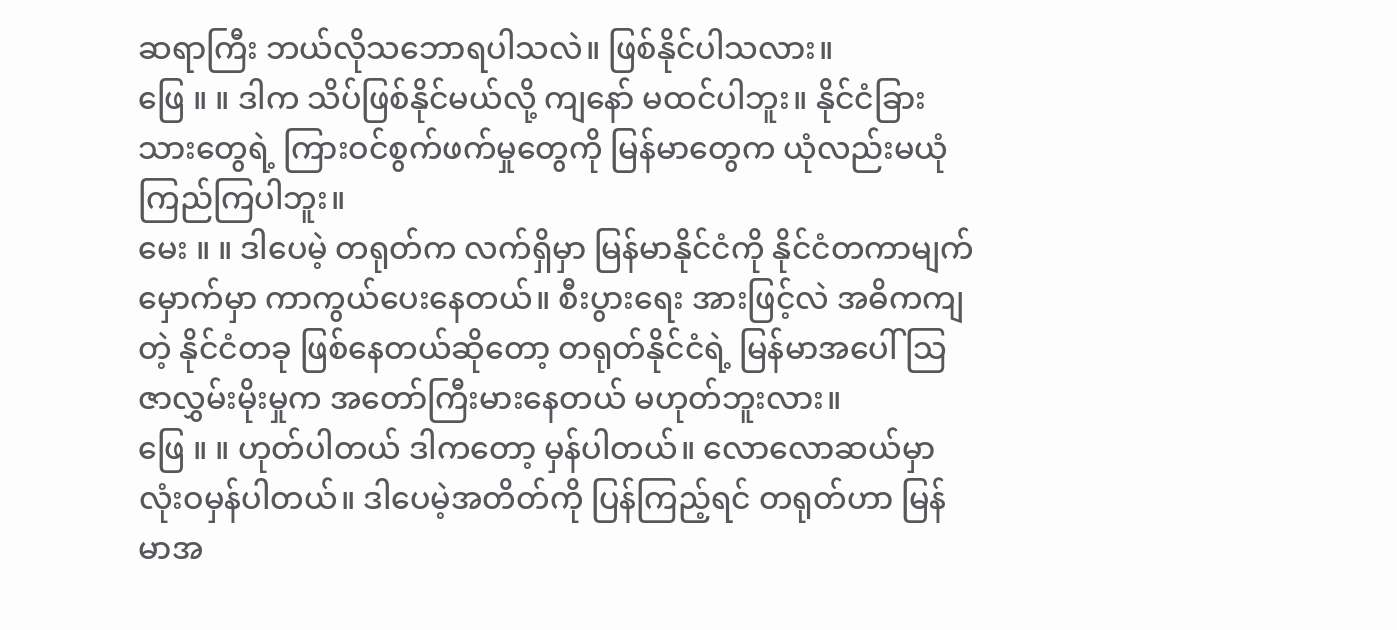ဆရာကြီး ဘယ်လိုသဘောရပါသလဲ။ ဖြစ်နိုင်ပါသလား။
ဖြေ ။ ။ ဒါက သိပ်ဖြစ်နိုင်မယ်လို့ ကျနော် မထင်ပါဘူး။ နိုင်ငံခြားသားတွေရဲ့ ကြားဝင်စွက်ဖက်မှုတွေကို မြန်မာတွေက ယုံလည်းမယုံကြည်ကြပါဘူး။
မေး ။ ။ ဒါပေမဲ့ တရုတ်က လက်ရှိမှာ မြန်မာနိုင်ငံကို နိုင်ငံတကာမျက်မှောက်မှာ ကာကွယ်ပေးနေတယ်။ စီးပွားရေး အားဖြင့်လဲ အဓိကကျတဲ့ နိုင်ငံတခု ဖြစ်နေတယ်ဆိုတော့ တရုတ်နိုင်ငံရဲ့ မြန်မာအပေါ် သြဇာလွှမ်းမိုးမှုက အတော်ကြီးမားနေတယ် မဟုတ်ဘူးလား။
ဖြေ ။ ။ ဟုတ်ပါတယ် ဒါကတော့ မှန်ပါတယ်။ လောလောဆယ်မှာ လုံးဝမှန်ပါတယ်။ ဒါပေမဲ့အတိတ်ကို ပြန်ကြည့်ရင် တရုတ်ဟာ မြန်မာအ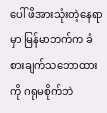ပေါ် ဖိအားသုံးတဲ့နေရာမှာ မြန်မာဘက်က ခံစားချက်သဘောထားကို ဂရုမစိုက်ဘဲ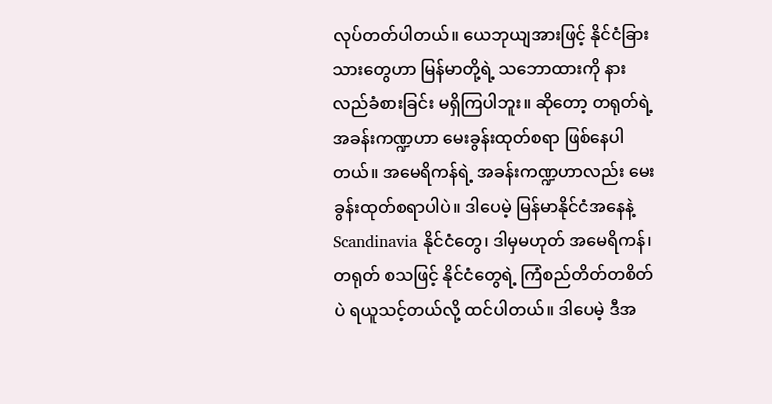လုပ်တတ်ပါတယ်။ ယေဘုယျအားဖြင့် နိုင်ငံခြားသားတွေဟာ မြန်မာတို့ရဲ့ သဘောထားကို နားလည်ခံစားခြင်း မရှိကြပါဘူး။ ဆိုတော့ တရုတ်ရဲ့ အခန်းကဏ္ဍဟာ မေးခွန်းထုတ်စရာ ဖြစ်နေပါတယ်။ အမေရိကန်ရဲ့ အခန်းကဏ္ဍဟာလည်း မေးခွန်းထုတ်စရာပါပဲ။ ဒါပေမဲ့ မြန်မာနိုင်ငံအနေနဲ့ Scandinavia နိုင်ငံတွေ၊ ဒါမှမဟုတ် အမေရိကန်၊ တရုတ် စသဖြင့် နိုင်ငံတွေရဲ့ ကြံစည်တိတ်တစိတ်ပဲ ရယူသင့်တယ်လို့ ထင်ပါတယ်။ ဒါပေမဲ့ ဒီအ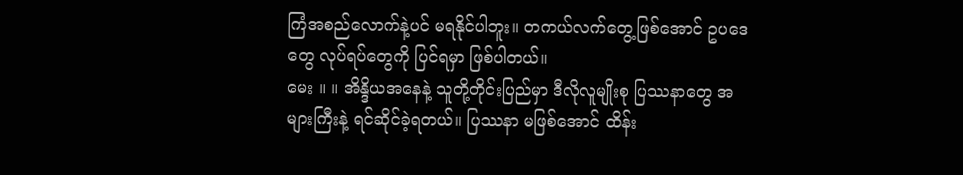ကြံအစည်လောက်နဲ့ပင် မရနိုင်ပါဘူး။ တကယ်လက်တွေ့ဖြစ်အောင် ဥပဒေတွေ လုပ်ရပ်တွေကို ပြင်ရမှာ ဖြစ်ပါတယ်။
မေး ။ ။ အိန္ဒိယအနေနဲ့ သူတို့တိုင်းပြည်မှာ ဒီလိုလူမျိုးစု ပြဿနာတွေ အများကြီးနဲ့ ရင်ဆိုင်ခဲ့ရတယ်။ ပြဿနာ မဖြစ်အောင် ထိန်း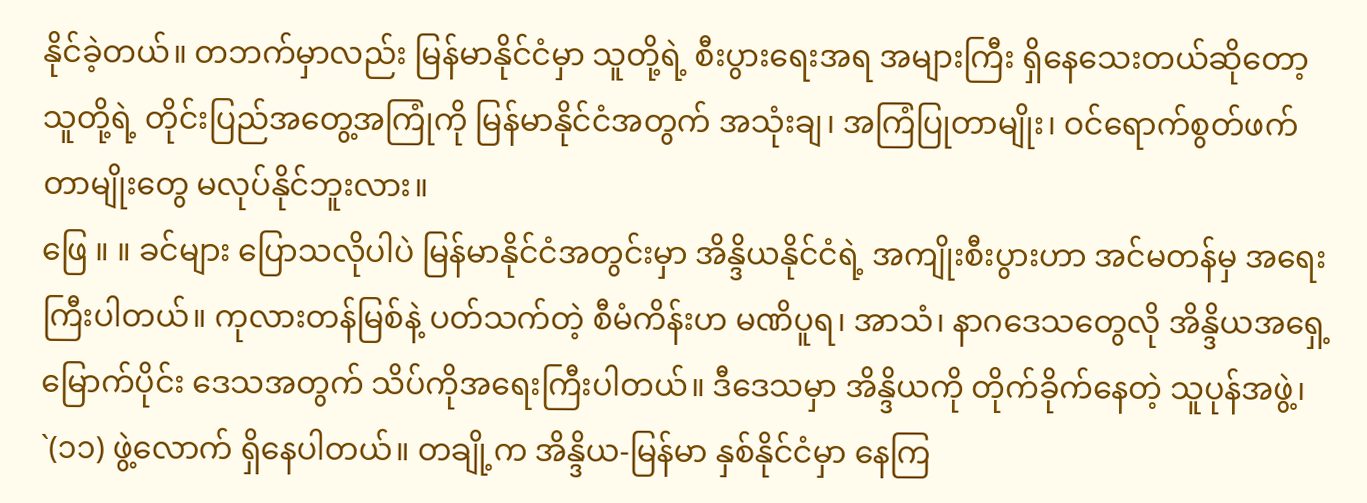နိုင်ခဲ့တယ်။ တဘက်မှာလည်း မြန်မာနိုင်ငံမှာ သူတို့ရဲ့ စီးပွားရေးအရ အများကြီး ရှိနေသေးတယ်ဆိုတော့ သူတို့ရဲ့ တိုင်းပြည်အတွေ့အကြုံကို မြန်မာနိုင်ငံအတွက် အသုံးချ၊ အကြံပြုတာမျိုး၊ ဝင်ရောက်စွတ်ဖက်တာမျိုးတွေ မလုပ်နိုင်ဘူးလား။
ဖြေ ။ ။ ခင်များ ပြောသလိုပါပဲ မြန်မာနိုင်ငံအတွင်းမှာ အိန္ဒိယနိုင်ငံရဲ့ အကျိုးစီးပွားဟာ အင်မတန်မှ အရေးကြီးပါတယ်။ ကုလားတန်မြစ်နဲ့ ပတ်သက်တဲ့ စီမံကိန်းဟ မဏိပူရ၊ အာသံ၊ နာဂဒေသတွေလို အိန္ဒိယအရှေ့မြောက်ပိုင်း ဒေသအတွက် သိပ်ကိုအရေးကြီးပါတယ်။ ဒီဒေသမှာ အိန္ဒိယကို တိုက်ခိုက်နေတဲ့ သူပုန်အဖွဲ့၊ `(၁၁) ဖွဲ့လောက် ရှိနေပါတယ်။ တချို့က အိန္ဒိယ-မြန်မာ နှစ်နိုင်ငံမှာ နေကြ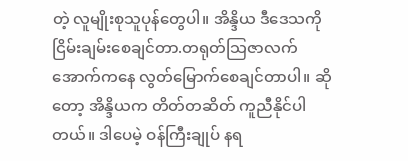တဲ့ လူမျိုးစုသူပုန်တွေပါ။ အိန္ဒိယ ဒီဒေသကို ငြိမ်းချမ်းစေချင်တာ.တရုတ်သြဇာလက်အောက်ကနေ လွတ်မြောက်စေချင်တာပါ။ ဆိုတော့ အိန္ဒိယက တိတ်တဆိတ် ကူညီနိုင်ပါတယ်။ ဒါပေမဲ့ ဝန်ကြီးချုပ် နရ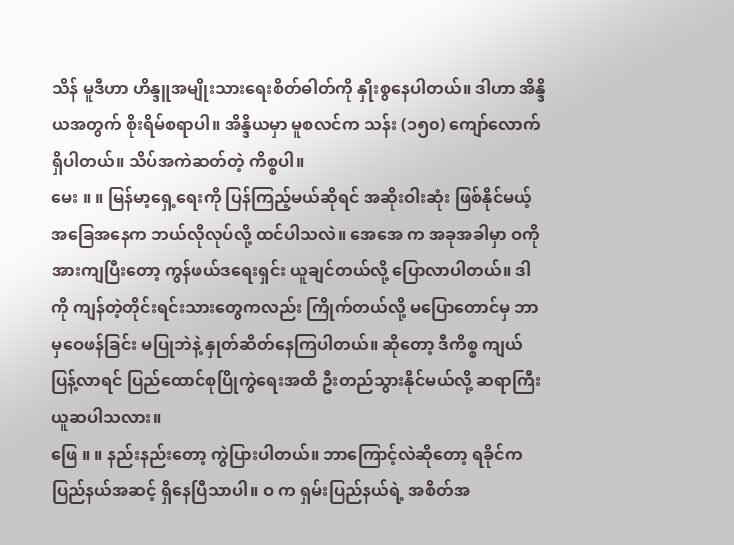သိန် မူဒီဟာ ဟိန္ဒူအမျိုးသားရေးစိတ်ဓါတ်ကို နှိုးစွနေပါတယ်။ ဒါဟာ အိန္ဒိယအတွက် စိုးရိမ်စရာပါ။ အိန္ဒိယမှာ မူစလင်က သန်း (၁၅၀) ကျော်လောက် ရှိပါတယ်။ သိပ်အကဲဆတ်တဲ့ ကိစ္စပါ။
မေး ။ ။ မြန်မာ့ရှေ့ရေးကို ပြန်ကြည့်မယ်ဆိုရင် အဆိုးဝါးဆုံး ဖြစ်နိုင်မယ့် အခြေအနေက ဘယ်လိုလုပ်လို့ ထင်ပါသလဲ။ အေအေ က အခုအခါမှာ ဝကို အားကျပြီးတော့ ကွန်ဖယ်ဒရေးရှင်း ယူချင်တယ်လို့ ပြောလာပါတယ်။ ဒါကို ကျန်တဲ့တိုင်းရင်းသားတွေကလည်း ကြိုက်တယ်လို့ မပြောတောင်မှ ဘာမှဝေဖန်ခြင်း မပြုဘဲနဲ့ နှုတ်ဆိတ်နေကြပါတယ်။ ဆိုတော့ ဒီကိစ္စ ကျယ်ပြန့်လာရင် ပြည်ထောင်စုပြိုကွဲရေးအထိ ဦးတည်သွားနိုင်မယ်လို့ ဆရာကြီး ယူဆပါသလား။
ဖြေ ။ ။ နည်းနည်းတော့ ကွဲပြားပါတယ်။ ဘာကြောင့်လဲဆိုတော့ ရခိုင်က ပြည်နယ်အဆင့် ရှိနေပြီသာပါ။ ဝ က ရှမ်းပြည်နယ်ရဲ့ အစိတ်အ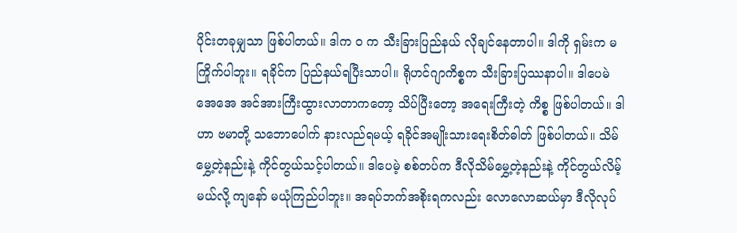ပိုင်းတခုမျှသာ ဖြစ်ပါတယ်။ ဒါက ဝ က သီးခြားပြည်နယ် လိုချင်နေတာပါ။ ဒါကို ရှမ်းက မကြိုက်ပါဘူး။ ရခိုင်က ပြည်နယ်ရပြီးသာပါ။ ရိုဟင်ဂျာကိစ္စက သီးခြားပြဿနာပါ။ ဒါပေမဲ အေအေ အင်အားကြီးထွားလာတာကတော့ သိပ်ပြီးတော့ အရေးကြီးတဲ့ ကိစ္စ ဖြစ်ပါတယ်။ ဒါဟာ ဗမာတို့ သဘောပေါက် နားလည်ရမယ့် ရခိုင်အမျိုးသားရေးစိတ်ဓါတ် ဖြစ်ပါတယ်။ သိမ်မွှေ့တဲ့နည်းနဲ့ ကိုင်တွယ်သင့်ပါတယ်။ ဒါပေမဲ့ စစ်တပ်က ဒီလိုသိမ်မွှေ့တဲ့နည်းနဲ့ ကိုင်တွယ်လိမ့်မယ်လို့ ကျနော် မယုံကြည်ပါဘူး။ အရပ်ဘက်အစိုးရကလည်း လောလောဆယ်မှာ ဒီလိုလုပ်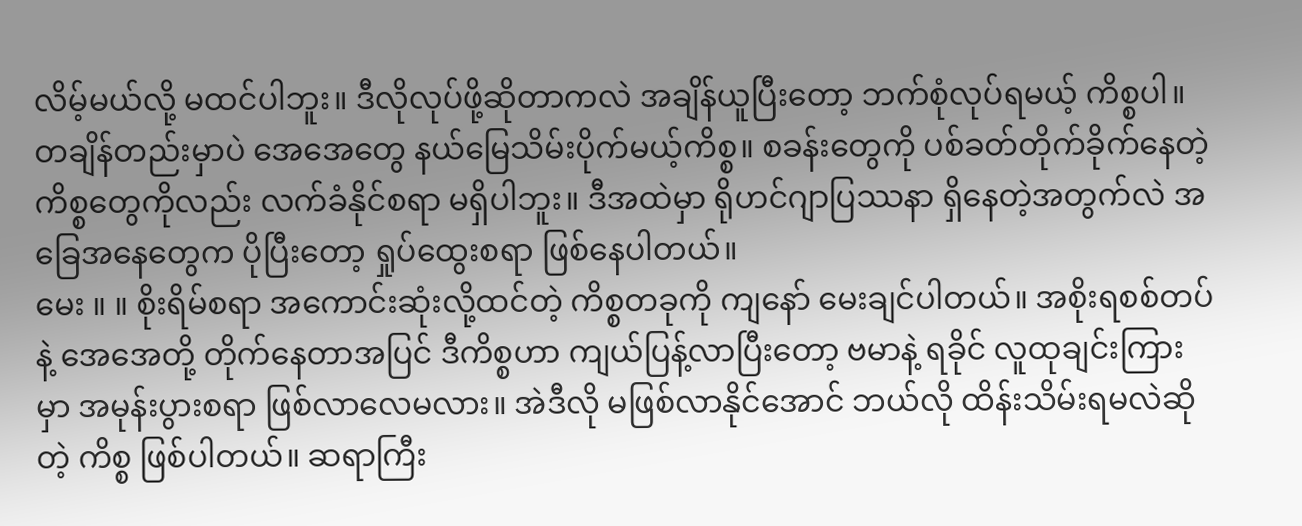လိမ့်မယ်လို့ မထင်ပါဘူး။ ဒီလိုလုပ်ဖို့ဆိုတာကလဲ အချိန်ယူပြီးတော့ ဘက်စုံလုပ်ရမယ့် ကိစ္စပါ။ တချိန်တည်းမှာပဲ အေအေတွေ နယ်မြေသိမ်းပိုက်မယ့်ကိစ္စ။ စခန်းတွေကို ပစ်ခတ်တိုက်ခိုက်နေတဲ့ကိစ္စတွေကိုလည်း လက်ခံနိုင်စရာ မရှိပါဘူး။ ဒီအထဲမှာ ရိုဟင်ဂျာပြဿနာ ရှိနေတဲ့အတွက်လဲ အခြေအနေတွေက ပိုပြီးတော့ ရှုပ်ထွေးစရာ ဖြစ်နေပါတယ်။
မေး ။ ။ စိုးရိမ်စရာ အကောင်းဆုံးလို့ထင်တဲ့ ကိစ္စတခုကို ကျနော် မေးချင်ပါတယ်။ အစိုးရစစ်တပ်နဲ့ အေအေတို့ တိုက်နေတာအပြင် ဒီကိစ္စဟာ ကျယ်ပြန့်လာပြီးတော့ ဗမာနဲ့ ရခိုင် လူထုချင်းကြားမှာ အမုန်းပွားစရာ ဖြစ်လာလေမလား။ အဲဒီလို မဖြစ်လာနိုင်အောင် ဘယ်လို ထိန်းသိမ်းရမလဲဆိုတဲ့ ကိစ္စ ဖြစ်ပါတယ်။ ဆရာကြီး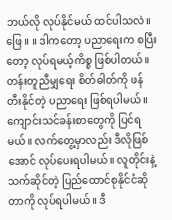ဘယ်လို လုပ်နိုင်မယ် ထင်ပါသလဲ။
ဖြေ ။ ။ ဒါကတော့ ပညာရေးက စပြီးတော့ လုပ်ရမယ့်ကိစ္စ ဖြစ်ပါတယ်။ တန်းတူညီမျှရေး စိတ်ဓါတ်ကို ဖန်တီးနိုင်တဲ့ ပညာရေး ဖြစ်ရပါမယ်။ ကျောင်းသင်ခန်းစာတွေကို ပြင်ရမယ်။ လက်တွေ့မှာလည်း ဒီလိုဖြစ်အောင် လုပ်ပေးရပါမယ်။ လူတိုင်းနဲ့ သက်ဆိုင်တဲ့ ပြည်ထောင်စုနိုင်ငံဆိုတာကို လုပ်ရပါမယ်။ ဒီ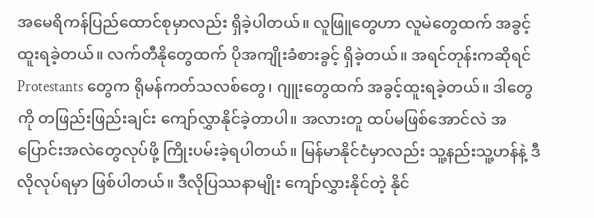အမေရိကန်ပြည်ထောင်စုမှာလည်း ရှိခဲ့ပါတယ်။ လူဖြူတွေဟာ လူမဲတွေထက် အခွင့်ထူးရခဲ့တယ်။ လက်တီနိုတွေထက် ပိုအကျိုးခံစားခွင့် ရှိခဲ့တယ်။ အရင်တုန်းကဆိုရင် Protestants တွေက ရိုမန်ကတ်သလစ်တွေ၊ ဂျူးတွေထက် အခွင့်ထူးရခဲ့တယ်။ ဒါတွေကို တဖြည်းဖြည်းချင်း ကျော်လွှာနိုင်ခဲ့တာပါ။ အလားတူ ထပ်မဖြစ်အောင်လဲ အပြောင်းအလဲတွေလုပ်ဖို့ ကြိုးပမ်းခဲ့ရပါတယ်။ မြန်မာနိုင်ငံမှာလည်း သူ့နည်းသူ့ဟန်နဲ့ ဒီလိုလုပ်ရမှာ ဖြစ်ပါတယ်။ ဒီလိုပြဿနာမျိုး ကျော်လွှားနိုင်တဲ့ နိုင်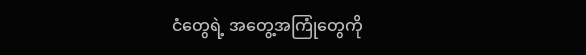ငံတွေရဲ့ အတွေ့အကြုံတွေကို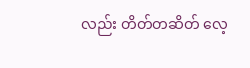လည်း တိတ်တဆိတ် လေ့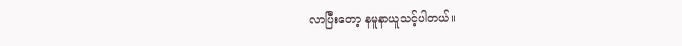လာပြီးတော့ နမူနာယူသင့်ပါတယ်။